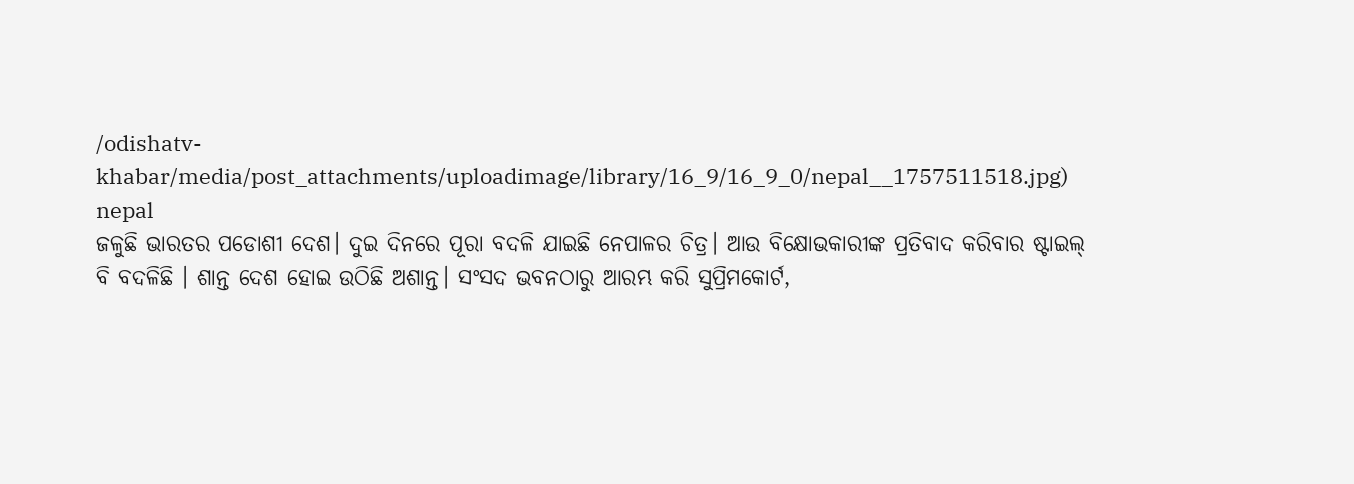/odishatv-khabar/media/post_attachments/uploadimage/library/16_9/16_9_0/nepal__1757511518.jpg)
nepal
ଜଳୁଛି ଭାରତର ପଡୋଶୀ ଦେଶ। ଦୁଇ ଦିନରେ ପୂରା ବଦଳି ଯାଇଛି ନେପାଳର ଚିତ୍ର। ଆଉ ବିକ୍ଷୋଭକାରୀଙ୍କ ପ୍ରତିବାଦ କରିବାର ଷ୍ଟାଇଲ୍ ବି ବଦଳିଛି । ଶାନ୍ତ ଦେଶ ହୋଇ ଉଠିଛି ଅଶାନ୍ତ। ସଂସଦ ଭବନଠାରୁ ଆରମ୍ଭ କରି ସୁପ୍ରିମକୋର୍ଟ,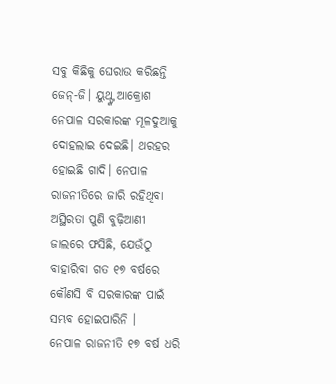ସବୁ କିଛିକୁ ଘେରାଉ କରିଛନ୍ତି ଜେନ୍-ଜି। ୟୁଥ୍ଙ୍କ ଆକ୍ରୋଶ ନେପାଳ ସରକାରଙ୍କ ମୂଳଦୁଆକୁ ଦୋହଲାଇ ଦେଇଛି। ଥରହର ହୋଇଛି ଗାଦି। ନେପାଳ ରାଜନୀତିରେ ଜାରି ରହିଥିବା ଅସ୍ଥିରତା ପୁଣି ବୁଢ଼ିଆଣୀ ଜାଲରେ ଫସିଛି, ଯେଉଁଠୁ ବାହାରିବା ଗତ ୧୭ ବର୍ଷରେ କୌଣସି ବି ସରକାରଙ୍କ ପାଇଁ ସମ୍ଭବ ହୋଇପାରିନି ।
ନେପାଳ ରାଜନୀତି ୧୭ ବର୍ଷ ଧରି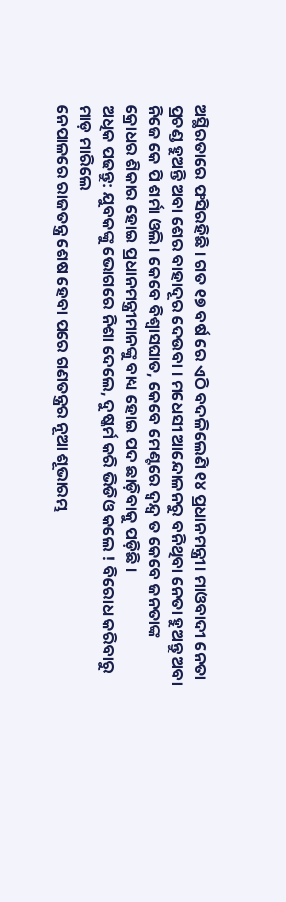ଅସ୍ଥିରତାରେ ଫସିରହିଛି । ଗତ ୧୭ ବର୍ଷ ରେ ଏଠି ବଦଳିଲେଣି ୧୪ ପ୍ରଧାନମନ୍ତ୍ରୀ। ମାଓବାଦୀ ନେତା ପ୍ରଚଣ୍ଡ ହୁଅନ୍ତି ଅବା ଶେର ବାହାଦୂର ଦେଉବା । ମଧେସୀ ଆନ୍ଦୋଳନରୁ ବନିଥିବା ନେତା ହୁଅନ୍ତୁ ଅବା ନିଜେ କେ ପି ଶର୍ମା ଓଲି । କେବେ ବିଶ୍ୱାସଘାତ, କେବେ ମେଣ୍ଟରେ ଦ୍ୱନ୍ଦ୍ୱ ତ କେବେ ଜନତାଙ୍କ କ୍ରୋଧର ଶିକାର ହୋଇ ପ୍ରଧାନମନ୍ତ୍ରୀମାନଙ୍କୁ ବାଧ୍ୟ ହୋଇ ପଦ ଛାଡ଼ିବାକୁ ପଡ଼ିଛି ।
ଅଧିକ ପଢନ୍ତୁ: ଯୁବକଙ୍କୁ ଭୋଗରେ ନିଶା ଦେଲେ, ଦୁଷ୍କର୍ମ କରି ଭିଡିଓ କଲେ ! ବିରୋଧ କରିବାରୁ ମାଡ଼ ମାରିଲେ
ନେପାଳରେ ରାଜତନ୍ତ୍ର ଶେଷ ହେବା ପରେ ଗଣତନ୍ତ୍ରର ନୂଆ ଶୂଭାରମ୍ଭ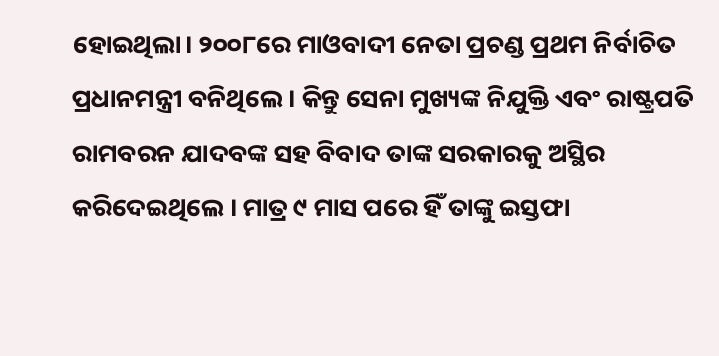ହୋଇଥିଲା। ୨୦୦୮ରେ ମାଓବାଦୀ ନେତା ପ୍ରଚଣ୍ଡ ପ୍ରଥମ ନିର୍ବାଚିତ ପ୍ରଧାନମନ୍ତ୍ରୀ ବନିଥିଲେ । କିନ୍ତୁ ସେନା ମୁଖ୍ୟଙ୍କ ନିଯୁକ୍ତି ଏବଂ ରାଷ୍ଟ୍ରପତି ରାମବରନ ଯାଦବଙ୍କ ସହ ବିବାଦ ତାଙ୍କ ସରକାରକୁ ଅସ୍ଥିର କରିଦେଇଥିଲେ । ମାତ୍ର ୯ ମାସ ପରେ ହିଁ ତାଙ୍କୁ ଇସ୍ତଫା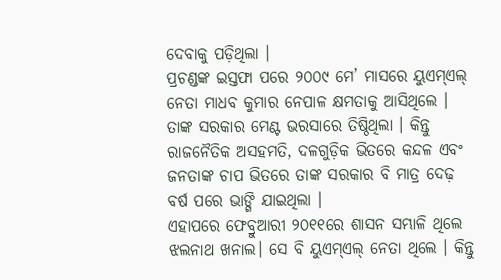ଦେବାକୁ ପଡ଼ିଥିଲା ।
ପ୍ରଚଣ୍ଡଙ୍କ ଇସ୍ତଫା ପରେ ୨୦୦୯ ମେ’ ମାସରେ ୟୁଏମ୍ଏଲ୍ ନେତା ମାଧବ କୁମାର ନେପାଳ କ୍ଷମତାକୁ ଆସିଥିଲେ । ତାଙ୍କ ସରକାର ମେଣ୍ଟ ଭରସାରେ ତିଷ୍ଠିଥିଲା । କିନ୍ତୁ ରାଜନୈତିକ ଅସହମତି, ଦଳଗୁଡ଼ିକ ଭିତରେ କନ୍ଦଳ ଏବଂ ଜନତାଙ୍କ ଚାପ ଭିତରେ ତାଙ୍କ ସରକାର ବି ମାତ୍ର ଦେଢ଼ ବର୍ଷ ପରେ ଭାଙ୍ଗି ଯାଇଥିଲା ।
ଏହାପରେ ଫେବ୍ରୁଆରୀ ୨୦୧୧ରେ ଶାସନ ସମ୍ଭାଳି ଥିଲେ ଝଲନାଥ ଖନାଲ। ସେ ବି ୟୁଏମ୍ଏଲ୍ ନେତା ଥିଲେ । କିନ୍ତୁ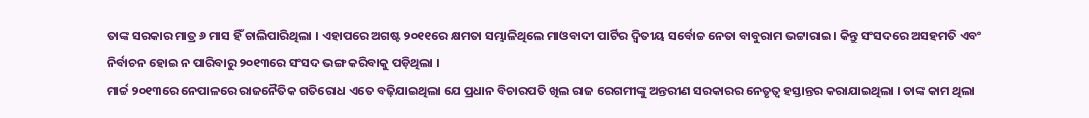ତାଙ୍କ ସରକାର ମାତ୍ର ୬ ମାସ ହିଁ ଚାଲିପାରିଥିଲା । ଏହାପରେ ଅଗଷ୍ଟ ୨୦୧୧ରେ କ୍ଷମତା ସମ୍ଭାଳିଥିଲେ ମାଓବାଦୀ ପାର୍ଟିର ଦ୍ୱିତୀୟ ସର୍ବୋଚ୍ଚ ନେତା ବାବୁରାମ ଭଟ୍ଟାରାଇ। କିନ୍ତୁ ସଂସଦରେ ଅସହମତି ଏବଂ ନିର୍ବାଚନ ହୋଇ ନ ପାରିବାରୁ ୨୦୧୩ରେ ସଂସଦ ଭଙ୍ଗ କରିବାକୁ ପଡ଼ିଥିଲା ।
ମାର୍ଚ୍ଚ ୨୦୧୩ରେ ନେପାଳରେ ରାଜନୈତିକ ଗତିରୋଧ ଏତେ ବଢ଼ିଯାଇଥିଲା ଯେ ପ୍ରଧାନ ବିଚାରପତି ଖିଲ ରାଜ ରେଗମୀଙ୍କୁ ଅନ୍ତରୀଣ ସରକାରର ନେତୃତ୍ୱ ହସ୍ତାନ୍ତର କରାଯାଇଥିଲା । ତାଙ୍କ କାମ ଥିଲା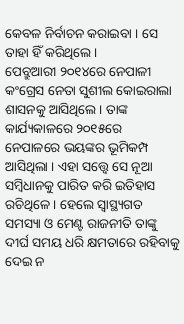କେବଳ ନିର୍ବାଚନ କରାଇବା । ସେ ତାହା ହିଁ କରିଥିଲେ ।
ପେବ୍ରୁଆରୀ ୨୦୧୪ରେ ନେପାଳୀ କଂଗ୍ରେସ ନେତା ସୁଶୀଲ କୋଇରାଲା ଶାସନକୁ ଆସିଥିଲେ । ତାଙ୍କ କାର୍ଯ୍ୟକାଳରେ ୨୦୧୫ରେ ନେପାଳରେ ଭୟଙ୍କର ଭୂମିକମ୍ପ ଆସିଥିଲା । ଏହା ସତ୍ତ୍ୱେ ସେ ନୂଆ ସମ୍ବିଧାନକୁ ପାରିତ କରି ଇତିହାସ ରଚିଥିଳେ । ହେଲେ ସ୍ୱାସ୍ଥ୍ୟଗତ ସମସ୍ୟା ଓ ମେଣ୍ଟ ରାଜନୀତି ତାଙ୍କୁ ଦୀର୍ଘ ସମୟ ଧରି କ୍ଷମତାରେ ରହିବାକୁ ଦେଇ ନ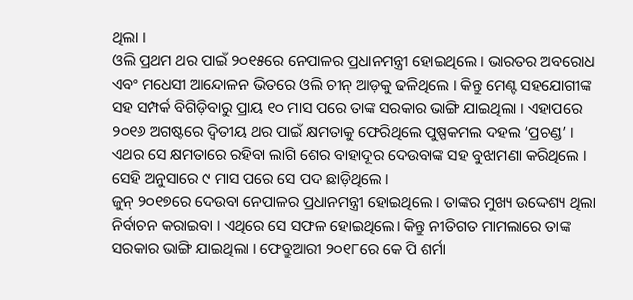ଥିଲା ।
ଓଲି ପ୍ରଥମ ଥର ପାଇଁ ୨୦୧୫ରେ ନେପାଳର ପ୍ରଧାନମନ୍ତ୍ରୀ ହୋଇଥିଲେ । ଭାରତର ଅବରୋଧ ଏବଂ ମଧେସୀ ଆନ୍ଦୋଳନ ଭିତରେ ଓଲି ଚୀନ୍ ଆଡ଼କୁ ଢଳିଥିଲେ । କିନ୍ତୁ ମେଣ୍ଟ ସହଯୋଗୀଙ୍କ ସହ ସମ୍ପର୍କ ବିଗିଡ଼ିବାରୁ ପ୍ରାୟ ୧୦ ମାସ ପରେ ତାଙ୍କ ସରକାର ଭାଙ୍ଗି ଯାଇଥିଲା । ଏହାପରେ ୨୦୧୬ ଅଗଷ୍ଟରେ ଦ୍ୱିତୀୟ ଥର ପାଇଁ କ୍ଷମତାକୁ ଫେରିଥିଲେ ପୁଷ୍ପକମଲ ଦହଲ ‘ପ୍ରଚଣ୍ଡ’ । ଏଥର ସେ କ୍ଷମତାରେ ରହିବା ଲାଗି ଶେର ବାହାଦୂର ଦେଉବାଙ୍କ ସହ ବୁଝାମଣା କରିଥିଲେ । ସେହି ଅନୁସାରେ ୯ ମାସ ପରେ ସେ ପଦ ଛାଡ଼ିଥିଲେ ।
ଜୁନ୍ ୨୦୧୭ରେ ଦେଉବା ନେପାଳର ପ୍ରଧାନମନ୍ତ୍ରୀ ହୋଇଥିଲେ । ତାଙ୍କର ମୁଖ୍ୟ ଉଦ୍ଦେଶ୍ୟ ଥିଲା ନିର୍ବାଚନ କରାଇବା । ଏଥିରେ ସେ ସଫଳ ହୋଇଥିଲେ। କିନ୍ତୁ ନୀତିଗତ ମାମଲାରେ ତାଙ୍କ ସରକାର ଭାଙ୍ଗି ଯାଇଥିଲା । ଫେବ୍ରୁଆରୀ ୨୦୧୮ରେ କେ ପି ଶର୍ମା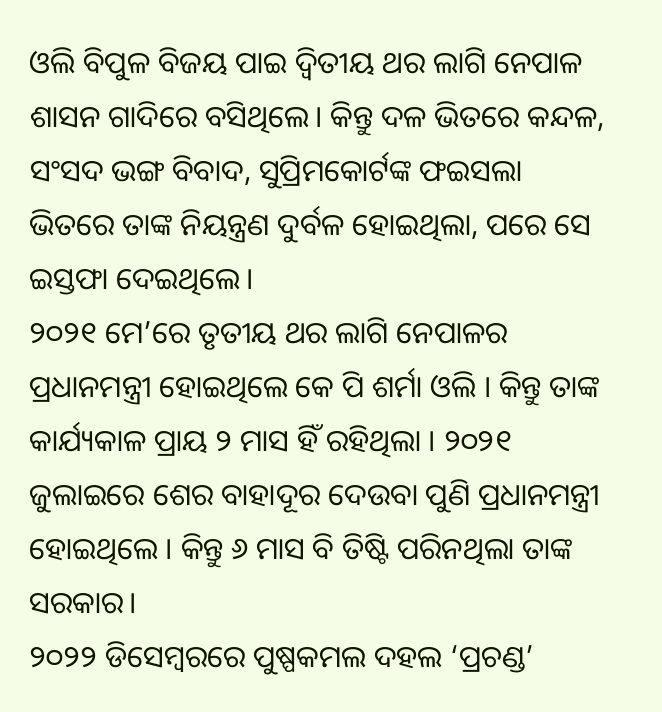ଓଲି ବିପୁଳ ବିଜୟ ପାଇ ଦ୍ୱିତୀୟ ଥର ଲାଗି ନେପାଳ ଶାସନ ଗାଦିରେ ବସିଥିଲେ। କିନ୍ତୁ ଦଳ ଭିତରେ କନ୍ଦଳ, ସଂସଦ ଭଙ୍ଗ ବିବାଦ, ସୁପ୍ରିମକୋର୍ଟଙ୍କ ଫଇସଲା ଭିତରେ ତାଙ୍କ ନିୟନ୍ତ୍ରଣ ଦୁର୍ବଳ ହୋଇଥିଲା, ପରେ ସେ ଇସ୍ତଫା ଦେଇଥିଲେ।
୨୦୨୧ ମେ’ରେ ତୃତୀୟ ଥର ଲାଗି ନେପାଳର ପ୍ରଧାନମନ୍ତ୍ରୀ ହୋଇଥିଲେ କେ ପି ଶର୍ମା ଓଲି । କିନ୍ତୁ ତାଙ୍କ କାର୍ଯ୍ୟକାଳ ପ୍ରାୟ ୨ ମାସ ହିଁ ରହିଥିଲା । ୨୦୨୧ ଜୁଲାଇରେ ଶେର ବାହାଦୂର ଦେଉବା ପୁଣି ପ୍ରଧାନମନ୍ତ୍ରୀ ହୋଇଥିଲେ । କିନ୍ତୁ ୬ ମାସ ବି ତିଷ୍ଟି ପରିନଥିଲା ତାଙ୍କ ସରକାର।
୨୦୨୨ ଡିସେମ୍ବରରେ ପୁଷ୍ପକମଲ ଦହଲ ‘ପ୍ରଚଣ୍ଡ’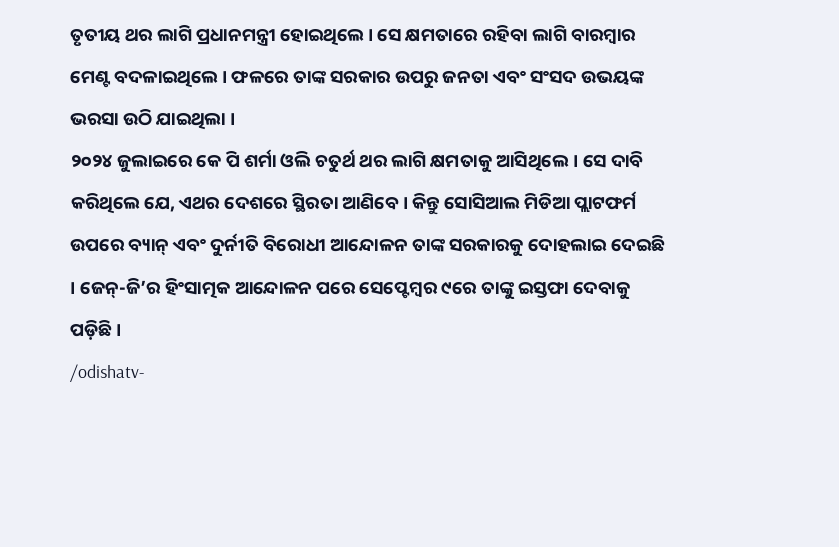ତୃତୀୟ ଥର ଲାଗି ପ୍ରଧାନମନ୍ତ୍ରୀ ହୋଇଥିଲେ । ସେ କ୍ଷମତାରେ ରହିବା ଲାଗି ବାରମ୍ବାର ମେଣ୍ଟ ବଦଳାଇଥିଲେ । ଫଳରେ ତାଙ୍କ ସରକାର ଉପରୁ ଜନତା ଏବଂ ସଂସଦ ଉଭୟଙ୍କ ଭରସା ଉଠି ଯାଇଥିଲା ।
୨୦୨୪ ଜୁଲାଇରେ କେ ପି ଶର୍ମା ଓଲି ଚତୁର୍ଥ ଥର ଲାଗି କ୍ଷମତାକୁ ଆସିଥିଲେ। ସେ ଦାବି କରିଥିଲେ ଯେ, ଏଥର ଦେଶରେ ସ୍ଥିରତା ଆଣିବେ । କିନ୍ତୁ ସୋସିଆଲ ମିଡିଆ ପ୍ଲାଟଫର୍ମ ଉପରେ ବ୍ୟାନ୍ ଏବଂ ଦୁର୍ନୀତି ବିରୋଧୀ ଆନ୍ଦୋଳନ ତାଙ୍କ ସରକାରକୁ ଦୋହଲାଇ ଦେଇଛି । ଜେନ୍-ଜି’ର ହିଂସାତ୍ମକ ଆନ୍ଦୋଳନ ପରେ ସେପ୍ଟେମ୍ବର ୯ରେ ତାଙ୍କୁ ଇସ୍ତଫା ଦେବାକୁ ପଡ଼ିଛି ।
/odishatv-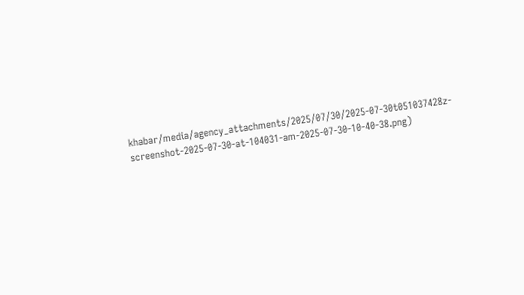khabar/media/agency_attachments/2025/07/30/2025-07-30t051037428z-screenshot-2025-07-30-at-104031-am-2025-07-30-10-40-38.png)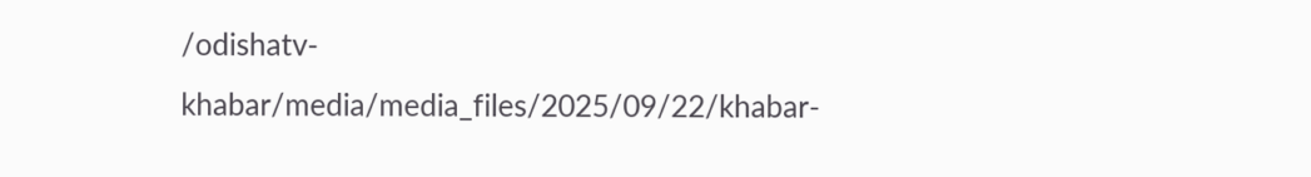/odishatv-khabar/media/media_files/2025/09/22/khabar-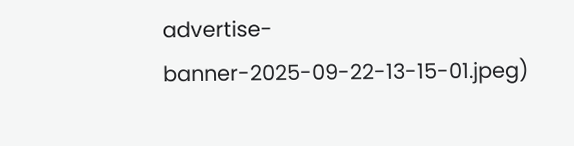advertise-banner-2025-09-22-13-15-01.jpeg)